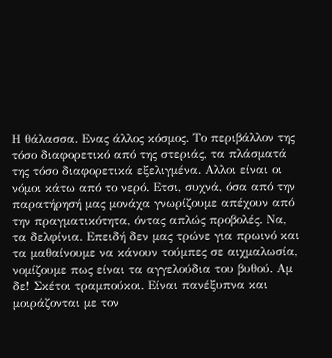Η θάλασσα. Ενας άλλος κόσμος. Το περιβάλλον της τόσο διαφορετικό από της στεριάς, τα πλάσματά της τόσο διαφορετικά εξελιγμένα. Αλλοι είναι οι νόμοι κάτω από το νερό. Ετσι, συχνά, όσα από την παρατήρησή μας μονάχα γνωρίζουμε απέχουν από την πραγματικότητα, όντας απλώς προβολές. Να, τα δελφίνια. Επειδή δεν μας τρώνε για πρωινό και τα μαθαίνουμε να κάνουν τούμπες σε αιχμαλωσία, νομίζουμε πως είναι τα αγγελούδια του βυθού. Αμ δε! Σκέτοι τραμπούκοι. Είναι πανέξυπνα και μοιράζονται με τον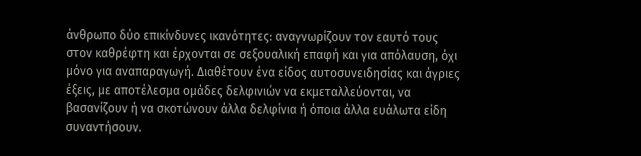άνθρωπο δύο επικίνδυνες ικανότητες: αναγνωρίζουν τον εαυτό τους στον καθρέφτη και έρχονται σε σεξουαλική επαφή και για απόλαυση, όχι μόνο για αναπαραγωγή. Διαθέτουν ένα είδος αυτοσυνειδησίας και άγριες έξεις, με αποτέλεσμα ομάδες δελφινιών να εκμεταλλεύονται, να βασανίζουν ή να σκοτώνουν άλλα δελφίνια ή όποια άλλα ευάλωτα είδη συναντήσουν.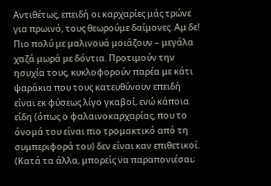Αντιθέτως, επειδή οι καρχαρίες μάς τρώνε για πρωινό, τους θεωρούμε δαίμονες. Αμ δε! Πιο πολύ με μαλινουά μοιάζουν – μεγάλα χαζά μωρά με δόντια. Προτιμούν την ησυχία τους, κυκλοφορούν παρέα με κάτι ψαράκια που τους κατευθύνουν επειδή είναι εκ φύσεως λίγο γκαβοί, ενώ κάποια είδη (όπως ο φαλαινοκαρχαρίας, που το όνομά του είναι πιο τρομακτικό από τη συμπεριφορά του) δεν είναι καν επιθετικοί. (Κατά τα άλλα, μπορείς να παραπονιέσαι;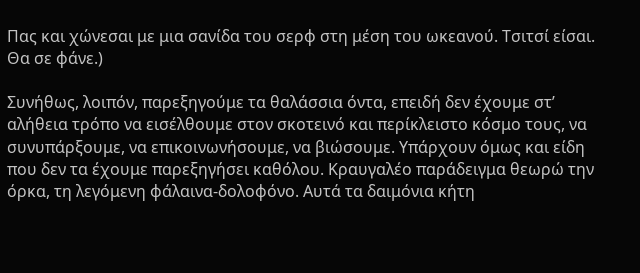Πας και χώνεσαι με μια σανίδα του σερφ στη μέση του ωκεανού. Τσιτσί είσαι. Θα σε φάνε.)

Συνήθως, λοιπόν, παρεξηγούμε τα θαλάσσια όντα, επειδή δεν έχουμε στ’ αλήθεια τρόπο να εισέλθουμε στον σκοτεινό και περίκλειστο κόσμο τους, να συνυπάρξουμε, να επικοινωνήσουμε, να βιώσουμε. Υπάρχουν όμως και είδη που δεν τα έχουμε παρεξηγήσει καθόλου. Κραυγαλέο παράδειγμα θεωρώ την όρκα, τη λεγόμενη φάλαινα-δολοφόνο. Αυτά τα δαιμόνια κήτη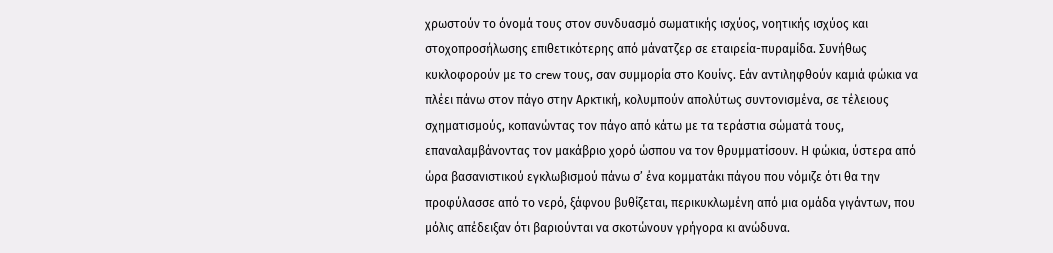χρωστούν το όνομά τους στον συνδυασμό σωματικής ισχύος, νοητικής ισχύος και στοχοπροσήλωσης επιθετικότερης από μάνατζερ σε εταιρεία-πυραμίδα. Συνήθως κυκλοφορούν με το crew τους, σαν συμμορία στο Κουίνς. Εάν αντιληφθούν καμιά φώκια να πλέει πάνω στον πάγο στην Αρκτική, κολυμπούν απολύτως συντονισμένα, σε τέλειους σχηματισμούς, κοπανώντας τον πάγο από κάτω με τα τεράστια σώματά τους, επαναλαμβάνοντας τον μακάβριο χορό ώσπου να τον θρυμματίσουν. Η φώκια, ύστερα από ώρα βασανιστικού εγκλωβισμού πάνω σ’ ένα κομματάκι πάγου που νόμιζε ότι θα την προφύλασσε από το νερό, ξάφνου βυθίζεται, περικυκλωμένη από μια ομάδα γιγάντων, που μόλις απέδειξαν ότι βαριούνται να σκοτώνουν γρήγορα κι ανώδυνα.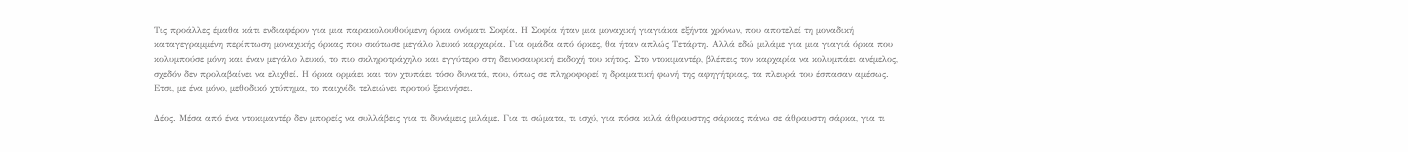Τις προάλλες έμαθα κάτι ενδιαφέρον για μια παρακολουθούμενη όρκα ονόματι Σοφία. Η Σοφία ήταν μια μοναχική γιαγιάκα εξήντα χρόνων, που αποτελεί τη μοναδική καταγεγραμμένη περίπτωση μοναχικής όρκας που σκότωσε μεγάλο λευκό καρχαρία. Για ομάδα από όρκες, θα ήταν απλώς Τετάρτη. Αλλά εδώ μιλάμε για μια γιαγιά όρκα που κολυμπούσε μόνη και έναν μεγάλο λευκό, το πιο σκληροτράχηλο και εγγύτερο στη δεινοσαυρική εκδοχή του κήτος. Στο ντοκιμαντέρ, βλέπεις τον καρχαρία να κολυμπάει ανέμελος, σχεδόν δεν προλαβαίνει να ελιχθεί. Η όρκα ορμάει και τον χτυπάει τόσο δυνατά, που, όπως σε πληροφορεί η δραματική φωνή της αφηγήτριας, τα πλευρά του έσπασαν αμέσως. Ετσι, με ένα μόνο, μεθοδικό χτύπημα, το παιχνίδι τελειώνει προτού ξεκινήσει.

Δέος. Μέσα από ένα ντοκιμαντέρ δεν μπορείς να συλλάβεις για τι δυνάμεις μιλάμε. Για τι σώματα, τι ισχύ, για πόσα κιλά άθραυστης σάρκας πάνω σε άθραυστη σάρκα, για τι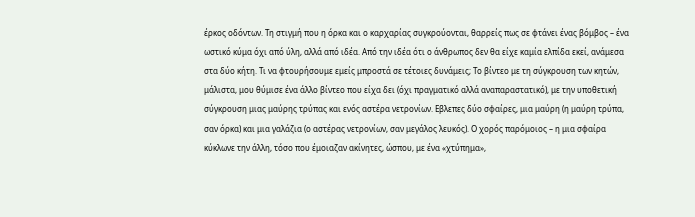έρκος οδόντων. Τη στιγμή που η όρκα και ο καρχαρίας συγκρούονται, θαρρείς πως σε φτάνει ένας βόμβος – ένα ωστικό κύμα όχι από ύλη, αλλά από ιδέα. Από την ιδέα ότι ο άνθρωπος δεν θα είχε καμία ελπίδα εκεί, ανάμεσα στα δύο κήτη. Τι να φτουρήσουμε εμείς μπροστά σε τέτοιες δυνάμεις; Το βίντεο με τη σύγκρουση των κητών, μάλιστα, μου θύμισε ένα άλλο βίντεο που είχα δει (όχι πραγματικό αλλά αναπαραστατικό), με την υποθετική σύγκρουση μιας μαύρης τρύπας και ενός αστέρα νετρονίων. Εβλεπες δύο σφαίρες, μια μαύρη (η μαύρη τρύπα, σαν όρκα) και μια γαλάζια (ο αστέρας νετρονίων, σαν μεγάλος λευκός). Ο χορός παρόμοιος – η μια σφαίρα κύκλωνε την άλλη, τόσο που έμοιαζαν ακίνητες, ώσπου, με ένα «χτύπημα»,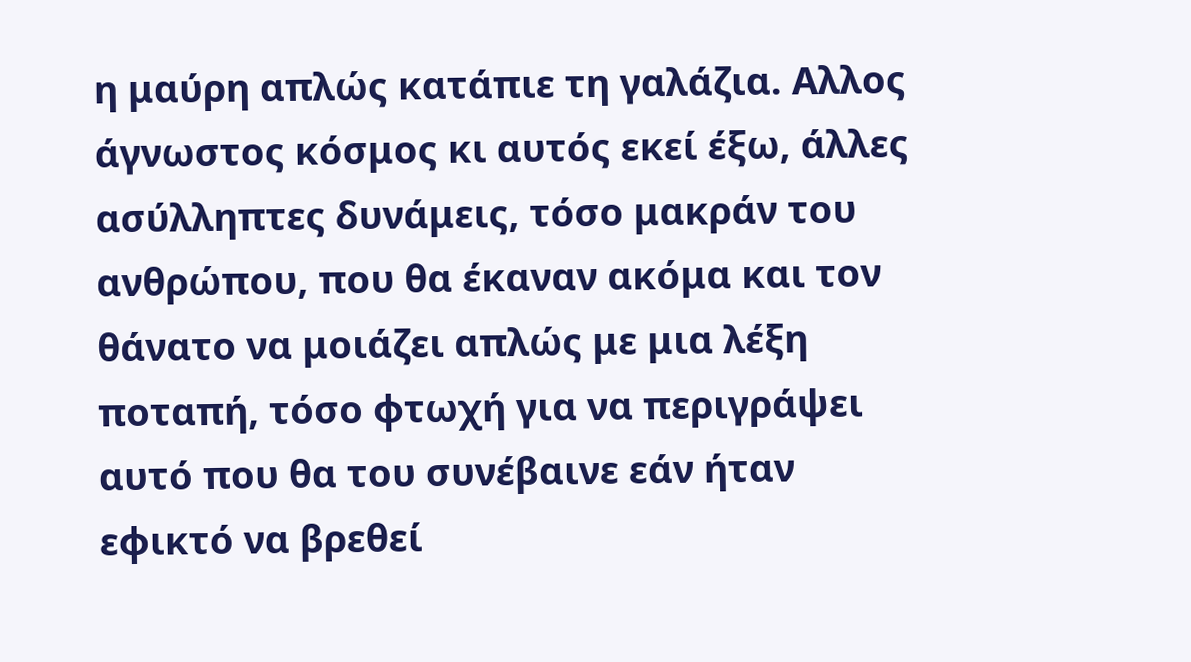η μαύρη απλώς κατάπιε τη γαλάζια. Αλλος άγνωστος κόσμος κι αυτός εκεί έξω, άλλες ασύλληπτες δυνάμεις, τόσο μακράν του ανθρώπου, που θα έκαναν ακόμα και τον θάνατο να μοιάζει απλώς με μια λέξη ποταπή, τόσο φτωχή για να περιγράψει αυτό που θα του συνέβαινε εάν ήταν εφικτό να βρεθεί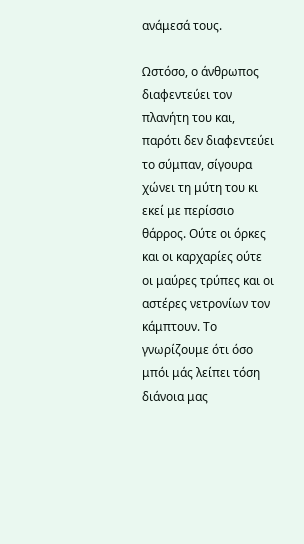ανάμεσά τους.

Ωστόσο, ο άνθρωπος διαφεντεύει τον πλανήτη του και, παρότι δεν διαφεντεύει το σύμπαν, σίγουρα χώνει τη μύτη του κι εκεί με περίσσιο θάρρος. Ούτε οι όρκες και οι καρχαρίες ούτε οι μαύρες τρύπες και οι αστέρες νετρονίων τον κάμπτουν. Το γνωρίζουμε ότι όσο μπόι μάς λείπει τόση διάνοια μας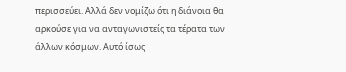περισσεύει. Αλλά δεν νομίζω ότι η διάνοια θα αρκούσε για να ανταγωνιστείς τα τέρατα των άλλων κόσμων. Αυτό ίσως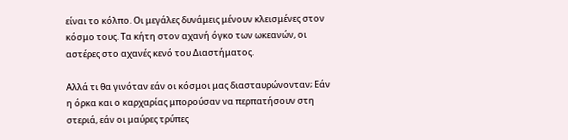είναι το κόλπο. Οι μεγάλες δυνάμεις μένουν κλεισμένες στον κόσμο τους. Τα κήτη στον αχανή όγκο των ωκεανών, οι αστέρες στο αχανές κενό του Διαστήματος.

Αλλά τι θα γινόταν εάν οι κόσμοι μας διασταυρώνονταν; Εάν η όρκα και ο καρχαρίας μπορούσαν να περπατήσουν στη στεριά, εάν οι μαύρες τρύπες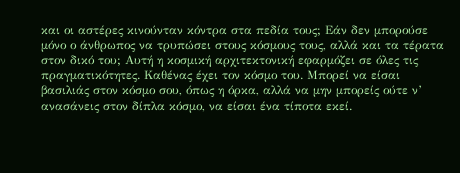και οι αστέρες κινούνταν κόντρα στα πεδία τους; Εάν δεν μπορούσε μόνο ο άνθρωπος να τρυπώσει στους κόσμους τους, αλλά και τα τέρατα στον δικό του; Αυτή η κοσμική αρχιτεκτονική εφαρμόζει σε όλες τις πραγματικότητες. Καθένας έχει τον κόσμο του. Μπορεί να είσαι βασιλιάς στον κόσμο σου, όπως η όρκα, αλλά να μην μπορείς ούτε ν’ ανασάνεις στον δίπλα κόσμο, να είσαι ένα τίποτα εκεί.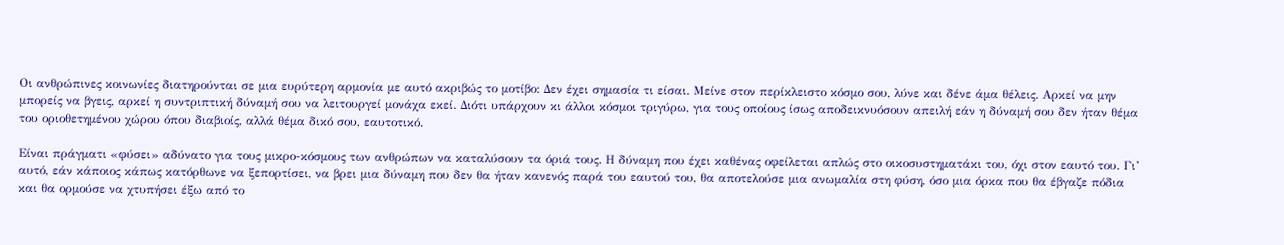Οι ανθρώπινες κοινωνίες διατηρούνται σε μια ευρύτερη αρμονία με αυτό ακριβώς το μοτίβο: Δεν έχει σημασία τι είσαι. Μείνε στον περίκλειστο κόσμο σου, λύνε και δένε άμα θέλεις. Αρκεί να μην μπορείς να βγεις, αρκεί η συντριπτική δύναμή σου να λειτουργεί μονάχα εκεί. Διότι υπάρχουν κι άλλοι κόσμοι τριγύρω, για τους οποίους ίσως αποδεικνυόσουν απειλή εάν η δύναμή σου δεν ήταν θέμα του οριοθετημένου χώρου όπου διαβιοίς, αλλά θέμα δικό σου, εαυτοτικό.

Είναι πράγματι «φύσει» αδύνατο για τους μικρο-κόσμους των ανθρώπων να καταλύσουν τα όριά τους. Η δύναμη που έχει καθένας οφείλεται απλώς στο οικοσυστηματάκι του, όχι στον εαυτό του. Γι’ αυτό, εάν κάποιος κάπως κατόρθωνε να ξεπορτίσει, να βρει μια δύναμη που δεν θα ήταν κανενός παρά του εαυτού του, θα αποτελούσε μια ανωμαλία στη φύση, όσο μια όρκα που θα έβγαζε πόδια και θα ορμούσε να χτυπήσει έξω από το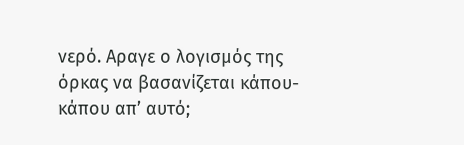νερό. Αραγε ο λογισμός της όρκας να βασανίζεται κάπου-κάπου απ’ αυτό;